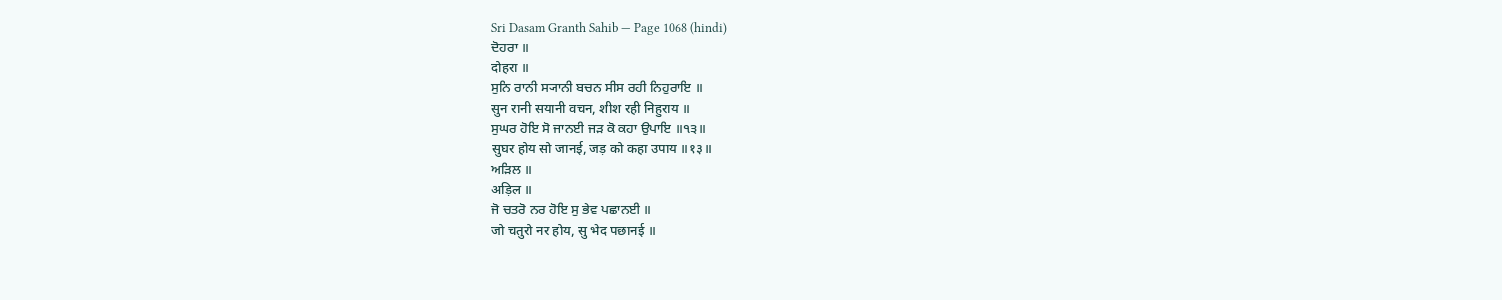Sri Dasam Granth Sahib — Page 1068 (hindi)
ਦੋਹਰਾ ॥
दोहरा ॥
ਸੁਨਿ ਰਾਨੀ ਸ੍ਯਾਨੀ ਬਚਨ ਸੀਸ ਰਹੀ ਨਿਹੁਰਾਇ ॥
सुन रानी सयानी वचन, शीश रही निहुराय ॥
ਸੁਘਰ ਹੋਇ ਸੋ ਜਾਨਈ ਜੜ ਕੋ ਕਹਾ ਉਪਾਇ ॥੧੩॥
सुघर होय सो जानई, जड़ को कहा उपाय ॥१३॥
ਅੜਿਲ ॥
अड़िल ॥
ਜੋ ਚਤਰੋ ਨਰ ਹੋਇ ਸੁ ਭੇਵ ਪਛਾਨਈ ॥
जो चतुरो नर होय, सु भेद पछानई ॥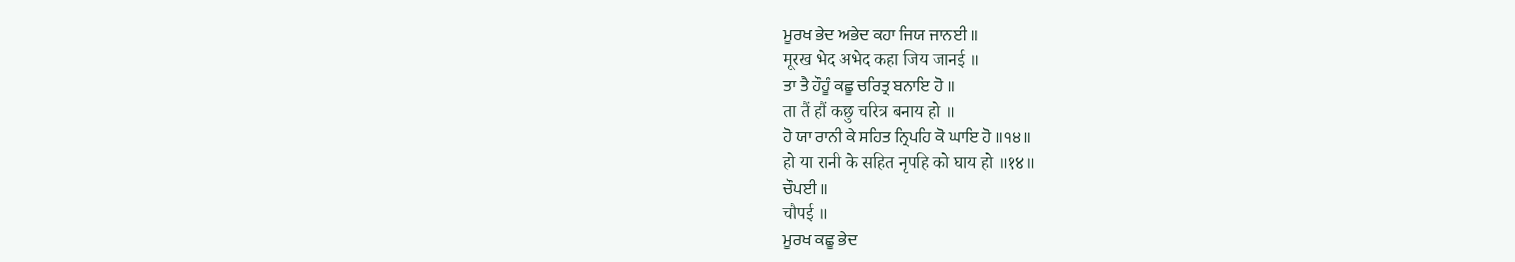ਮੂਰਖ ਭੇਦ ਅਭੇਦ ਕਹਾ ਜਿਯ ਜਾਨਈ ॥
मूरख भेद अभेद कहा जिय जानई ॥
ਤਾ ਤੈ ਹੌਹੂੰ ਕਛੂ ਚਰਿਤ੍ਰ ਬਨਾਇ ਹੋ ॥
ता तैं हौं कछु चरित्र बनाय हो ॥
ਹੋ ਯਾ ਰਾਨੀ ਕੇ ਸਹਿਤ ਨ੍ਰਿਪਹਿ ਕੋ ਘਾਇ ਹੋ ॥੧੪॥
हो या रानी के सहित नृपहि को घाय हो ॥१४॥
ਚੌਪਈ ॥
चौपई ॥
ਮੂਰਖ ਕਛੂ ਭੇਦ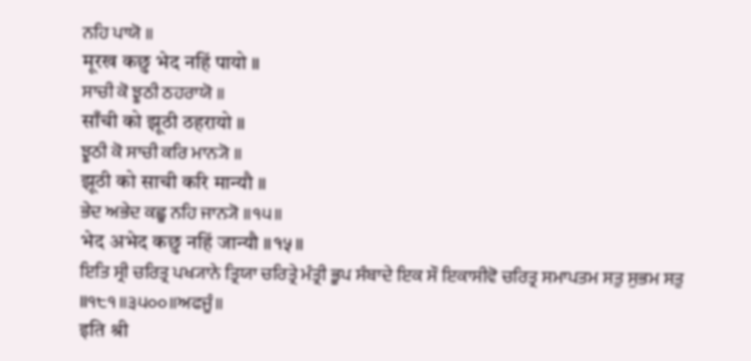ਨਹਿ ਪਾਯੋ ॥
मूरख कछु भेद नहिं पायो ॥
ਸਾਚੀ ਕੋ ਝੂਠੀ ਠਹਰਾਯੋ ॥
साँची को झूठी ठहरायो ॥
ਝੂਠੀ ਕੋ ਸਾਚੀ ਕਰਿ ਮਾਨ੍ਯੋ ॥
झूठी को साची करि मान्यौ ॥
ਭੇਦ ਅਭੇਦ ਕਛੂ ਨਹਿ ਜਾਨ੍ਯੋ ॥੧੫॥
भेद अभेद कछु नहिं जान्यौ ॥१५॥
ਇਤਿ ਸ੍ਰੀ ਚਰਿਤ੍ਰ ਪਖ੍ਯਾਨੇ ਤ੍ਰਿਯਾ ਚਰਿਤ੍ਰੇ ਮੰਤ੍ਰੀ ਭੂਪ ਸੰਬਾਦੇ ਇਕ ਸੌ ਇਕਾਸੀਵੋ ਚਰਿਤ੍ਰ ਸਮਾਪਤਮ ਸਤੁ ਸੁਭਮ ਸਤੁ ॥੧੮੧॥੩੫੦੦॥ਅਫਜੂੰ॥
इति श्री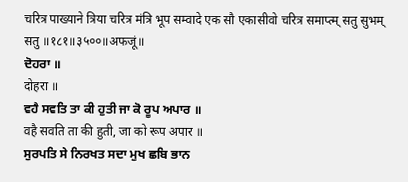चरित्र पाख्याने त्रिया चरित्र मंत्रि भूप सम्वादे एक सौ एकासीवो चरित्र समाप्त्म् सतु सुभम् सतु ॥१८१॥३५००॥अफजूं॥
ਦੋਹਰਾ ॥
दोहरा ॥
ਵਹੈ ਸਵਤਿ ਤਾ ਕੀ ਹੁਤੀ ਜਾ ਕੋ ਰੂਪ ਅਪਾਰ ॥
वहै सवति ता की हुती, जा को रूप अपार ॥
ਸੁਰਪਤਿ ਸੇ ਨਿਰਖਤ ਸਦਾ ਮੁਖ ਛਬਿ ਭਾਨ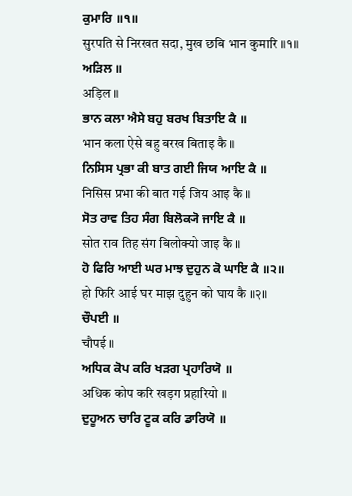ਕੁਮਾਰਿ ॥੧॥
सुरपति से निरखत सदा, मुख छबि भान कुमारि ॥१॥
ਅੜਿਲ ॥
अड़िल ॥
ਭਾਨ ਕਲਾ ਐਸੇ ਬਹੁ ਬਰਖ ਬਿਤਾਇ ਕੈ ॥
भान कला ऐसे बहु बरख बिताइ कै ॥
ਨਿਸਿਸ ਪ੍ਰਭਾ ਕੀ ਬਾਤ ਗਈ ਜਿਯ ਆਇ ਕੈ ॥
निसिस प्रभा की बात गई जिय आइ कै ॥
ਸੋਤ ਰਾਵ ਤਿਹ ਸੰਗ ਬਿਲੋਕ੍ਯੋ ਜਾਇ ਕੈ ॥
सोत राव तिह संग बिलोक्यो जाइ कै ॥
ਹੋ ਫਿਰਿ ਆਈ ਘਰ ਮਾਝ ਦੁਹੁਨ ਕੋ ਘਾਇ ਕੈ ॥੨॥
हो फिरि आई घर माझ दुहुन को घाय कै ॥२॥
ਚੌਪਈ ॥
चौपई ॥
ਅਧਿਕ ਕੋਪ ਕਰਿ ਖੜਗ ਪ੍ਰਹਾਰਿਯੋ ॥
अधिक कोप करि खड़ग प्रहारियो ॥
ਦੁਹੂਅਨ ਚਾਰਿ ਟੂਕ ਕਰਿ ਡਾਰਿਯੋ ॥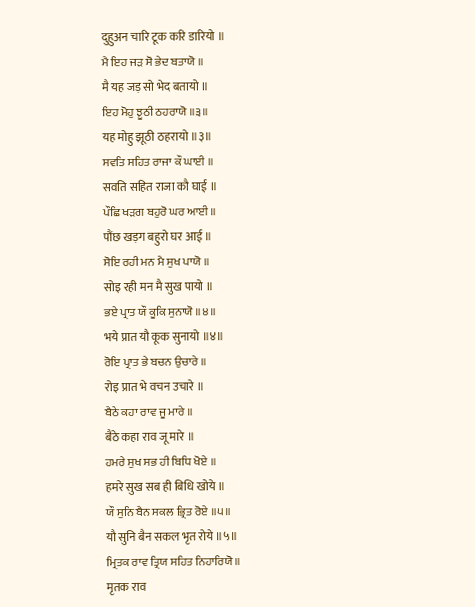दुहुअन चारि टूक करि डारियो ॥
ਮੈ ਇਹ ਜੜ ਸੋ ਭੇਦ ਬਤਾਯੋ ॥
मै यह जड़ सो भेद बतायो ॥
ਇਹ ਮੋਹੁ ਝੂਠੀ ਠਹਰਾਯੋ ॥੩॥
यह मोहु झूठी ठहरायो ॥३॥
ਸਵਤਿ ਸਹਿਤ ਰਾਜਾ ਕੌ ਘਾਈ ॥
सवति सहित राजा कौ घाई ॥
ਪੌਛਿ ਖੜਗ ਬਹੁਰੋ ਘਰ ਆਈ ॥
पौंछ खड़ग बहुरो घर आई ॥
ਸੋਇ ਰਹੀ ਮਨ ਮੈ ਸੁਖ ਪਾਯੋ ॥
सोइ रही मन मै सुख पायो ॥
ਭਏ ਪ੍ਰਾਤ ਯੌ ਕੂਕਿ ਸੁਨਾਯੋ ॥੪॥
भये प्रात यौ कूक सुनायो ॥४॥
ਰੋਇ ਪ੍ਰਾਤ ਭੇ ਬਚਨ ਉਚਾਰੇ ॥
रोइ प्रात भे वचन उचारे ॥
ਬੈਠੇ ਕਹਾ ਰਾਵ ਜੂ ਮਾਰੇ ॥
बैठे कहा राव जू मारे ॥
ਹਮਰੇ ਸੁਖ ਸਭ ਹੀ ਬਿਧਿ ਖੋਏ ॥
हमरे सुख सब ही बिधि खोये ॥
ਯੌ ਸੁਨਿ ਬੈਨ ਸਕਲ ਭ੍ਰਿਤ ਰੋਏ ॥੫॥
यौ सुनि बैन सकल भृत रोये ॥५॥
ਮ੍ਰਿਤਕ ਰਾਵ ਤ੍ਰਿਯ ਸਹਿਤ ਨਿਹਾਰਿਯੋ ॥
मृतक राव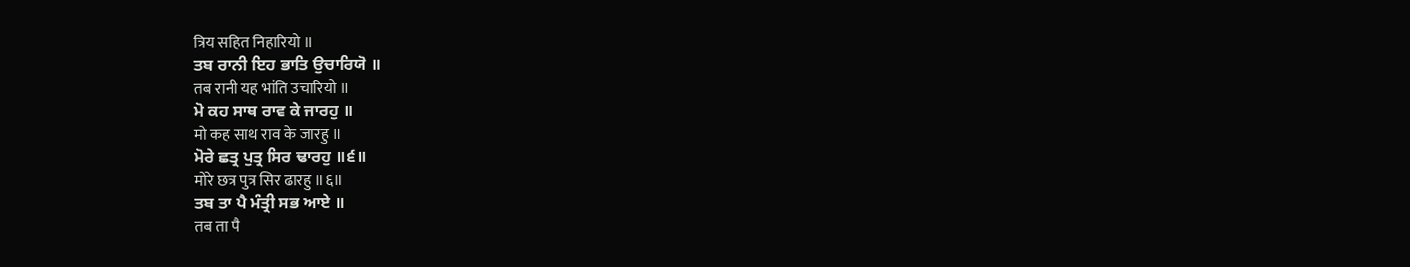त्रिय सहित निहारियो ॥
ਤਬ ਰਾਨੀ ਇਹ ਭਾਤਿ ਉਚਾਰਿਯੋ ॥
तब रानी यह भांति उचारियो ॥
ਮੋ ਕਹ ਸਾਥ ਰਾਵ ਕੇ ਜਾਰਹੁ ॥
मो कह साथ राव के जारहु ॥
ਮੋਰੇ ਛਤ੍ਰ ਪੁਤ੍ਰ ਸਿਰ ਢਾਰਹੁ ॥੬॥
मोरे छत्र पुत्र सिर ढारहु ॥६॥
ਤਬ ਤਾ ਪੈ ਮੰਤ੍ਰੀ ਸਭ ਆਏ ॥
तब ता पै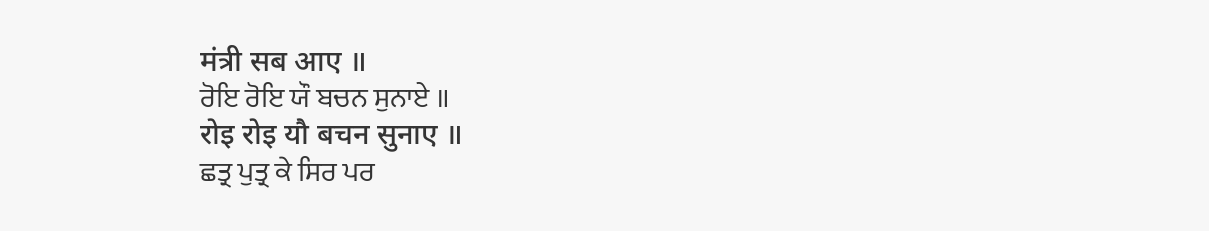मंत्री सब आए ॥
ਰੋਇ ਰੋਇ ਯੌ ਬਚਨ ਸੁਨਾਏ ॥
रोइ रोइ यौ बचन सुनाए ॥
ਛਤ੍ਰ ਪੁਤ੍ਰ ਕੇ ਸਿਰ ਪਰ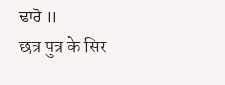ਢਾਰੋ ॥
छत्र पुत्र के सिर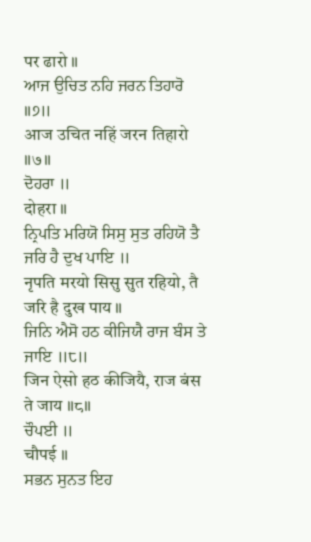पर ढारो ॥
ਆਜ ਉਚਿਤ ਨਹਿ ਜਰਨ ਤਿਹਾਰੋ ॥੭॥
आज उचित नहिं जरन तिहारो ॥७॥
ਦੋਹਰਾ ॥
दोहरा ॥
ਨ੍ਰਿਪਤਿ ਮਰਿਯੋ ਸਿਸੁ ਸੁਤ ਰਹਿਯੋ ਤੈ ਜਰਿ ਹੈ ਦੁਖ ਪਾਇ ॥
नृपति मरयो सिसु सुत रहियो, तै जरि है दुख पाय ॥
ਜਿਨਿ ਐਸੋ ਹਠ ਕੀਜਿਯੈ ਰਾਜ ਬੰਸ ਤੇ ਜਾਇ ॥੮॥
जिन ऐसो हठ कीजियै, राज बंस ते जाय ॥८॥
ਚੌਪਈ ॥
चौपई ॥
ਸਭਨ ਸੁਨਤ ਇਹ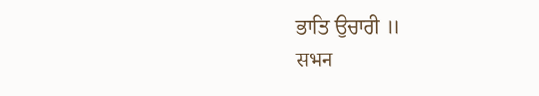ਭਾਤਿ ਉਚਾਰੀ ॥
सभन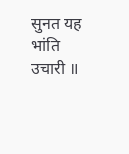सुनत यह भांति उचारी ॥